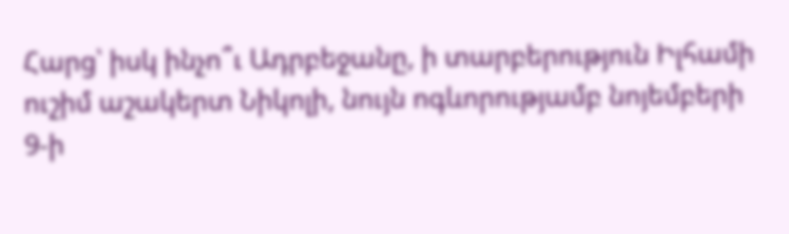Հարց՝ իսկ ինչո՞ւ Ադրբեջանը, ի տարբերություն Իլհամի ուշիմ աշակերտ Նիկոլի, նույն ոգևորությամբ նոյեմբերի 9-ի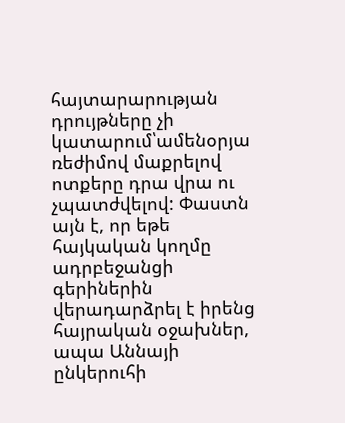հայտարարության դրույթները չի կատարում՝ամենօրյա ռեժիմով մաքրելով ոտքերը դրա վրա ու չպատժվելով: Փաստն այն է, որ եթե հայկական կողմը ադրբեջանցի գերիներին վերադարձրել է իրենց հայրական օջախներ, ապա Աննայի ընկերուհի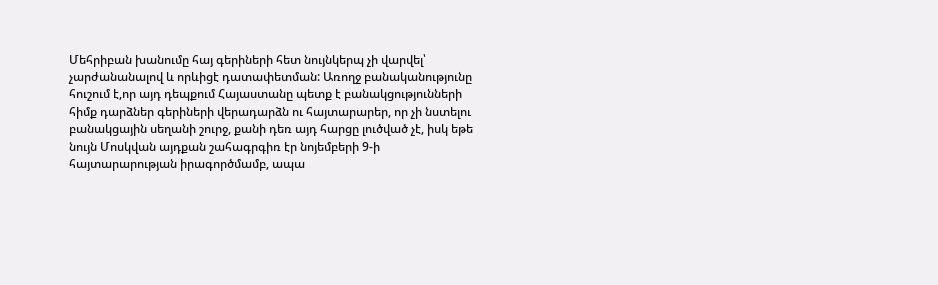Մեհրիբան խանումը հայ գերիների հետ նույնկերպ չի վարվել՝ չարժանանալով և որևիցէ դատափետման: Առողջ բանականությունը հուշում է,որ այդ դեպքում Հայաստանը պետք է բանակցությունների հիմք դարձներ գերիների վերադարձն ու հայտարարեր, որ չի նստելու բանակցային սեղանի շուրջ, քանի դեռ այդ հարցը լուծված չէ, իսկ եթե նույն Մոսկվան այդքան շահագրգիռ էր նոյեմբերի 9-ի հայտարարության իրագործմամբ, ապա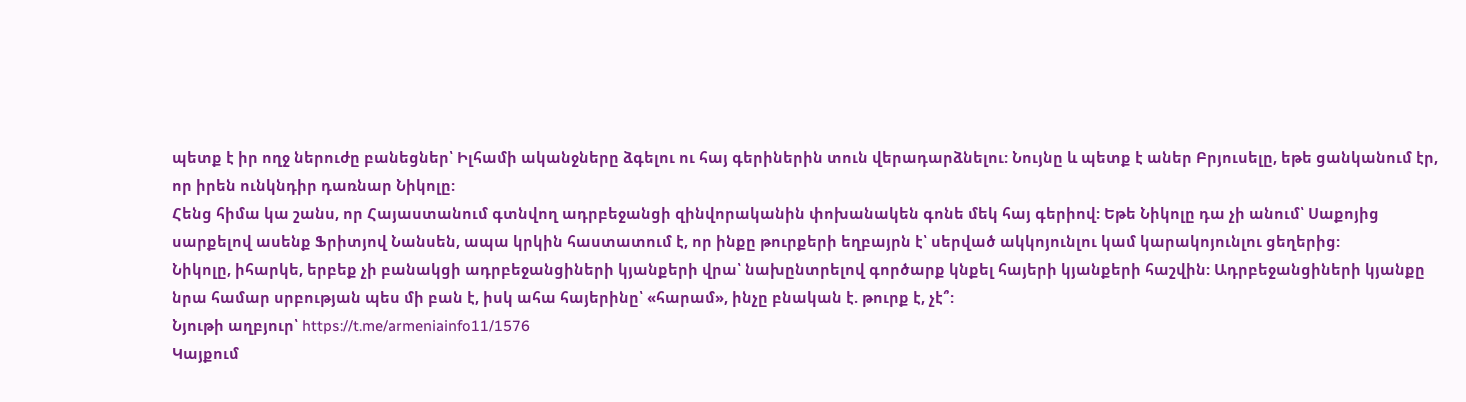պետք է իր ողջ ներուժը բանեցներ՝ Իլհամի ականջները ձգելու ու հայ գերիներին տուն վերադարձնելու: Նույնը և պետք է աներ Բրյուսելը, եթե ցանկանում էր, որ իրեն ունկնդիր դառնար Նիկոլը:
Հենց հիմա կա շանս, որ Հայաստանում գտնվող ադրբեջանցի զինվորականին փոխանակեն գոնե մեկ հայ գերիով: Եթե Նիկոլը դա չի անում՝ Սաքոյից սարքելով ասենք Ֆրիտյով Նանսեն, ապա կրկին հաստատում է, որ ինքը թուրքերի եղբայրն է՝ սերված ակկոյունլու կամ կարակոյունլու ցեղերից:
Նիկոլը, իհարկե, երբեք չի բանակցի ադրբեջանցիների կյանքերի վրա՝ նախընտրելով գործարք կնքել հայերի կյանքերի հաշվին: Ադրբեջանցիների կյանքը նրա համար սրբության պես մի բան է, իսկ ահա հայերինը՝ «հարամ», ինչը բնական է. թուրք է, չէ՞:
Նյութի աղբյուր՝ https://t.me/armeniainfo11/1576
Կայքում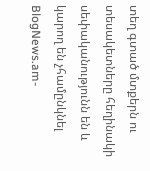տեղ գտած մտքերն ու տեսակետները հեղինակի սեփականությունն են և կարող են չհամընկնել BlogNews.am-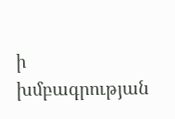ի խմբագրության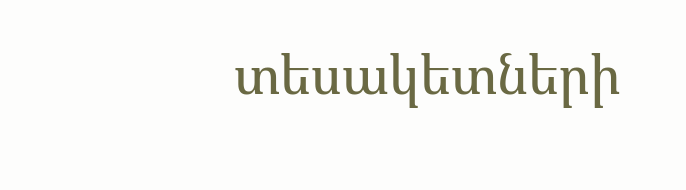տեսակետների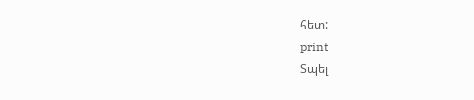հետ:
print
Տպել